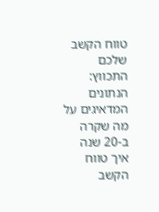טווח הקשב שלכם התכווץ: הנתונים המדאיגים על מה שקרה ב-20 שנה
איך טווח הקשב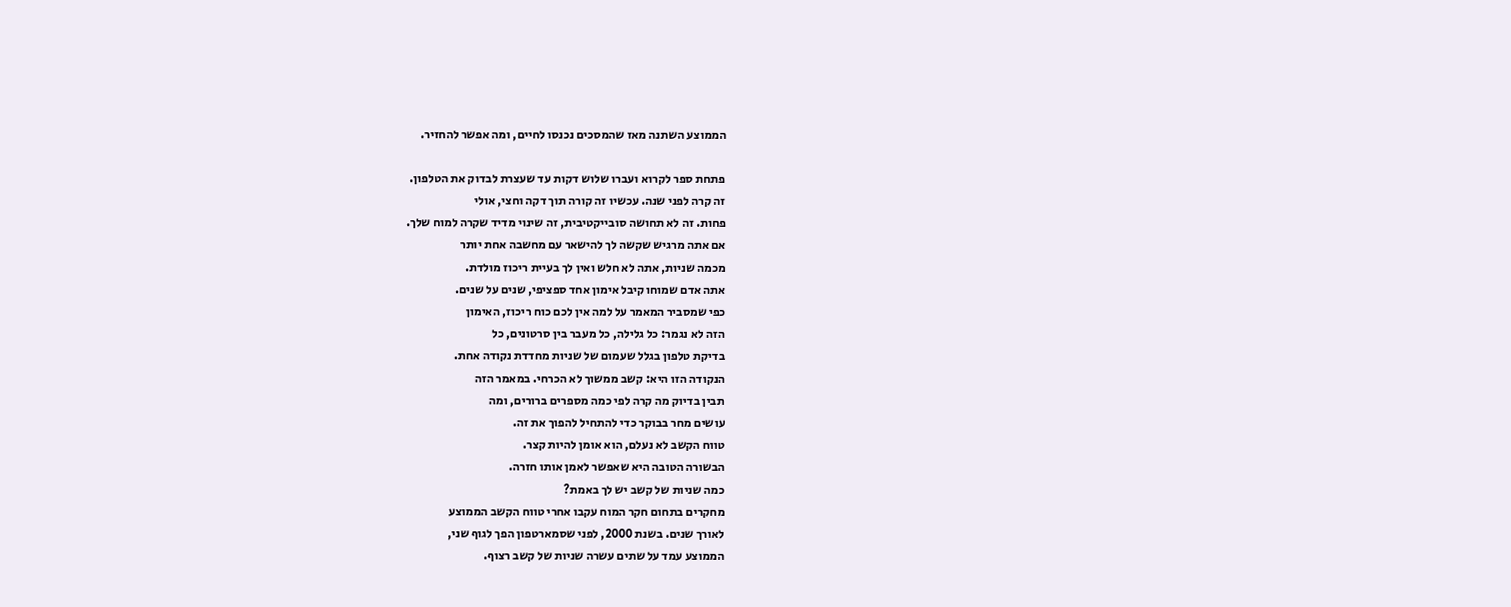הממוצע השתנה מאז שהמסכים נכנסו לחיים, ומה אפשר להחזיר.

פתחת ספר לקרוא ועברו שלוש דקות עד שעצרת לבדוק את הטלפון.
זה קרה לפני שנה. עכשיו זה קורה תוך דקה וחצי, אולי
פחות. זה לא תחושה סובייקטיבית, זה שינוי מדיד שקרה למוח שלך.
אם אתה מרגיש שקשה לך להישאר עם מחשבה אחת יותר
מכמה שניות, אתה לא חלש ואין לך בעיית ריכוז מולדת.
אתה אדם שמוחו קיבל אימון אחד ספציפי, שנים על שנים.
כפי שמסביר המאמר על למה אין לכם כוח ריכוז, האימון
הזה לא נגמר: כל גלילה, כל מעבר בין סרטונים, כל
בדיקת טלפון בגלל שעמום של שניות מחדדת נקודה אחת.
הנקודה הזו היא: קשב ממשוך לא הכרחי. במאמר הזה
תבין בדיוק מה קרה לפי כמה מספרים ברורים, ומה
עושים מחר בבוקר כדי להתחיל להפוך את זה.
טווח הקשב לא נעלם, הוא אומן להיות קצר.
הבשורה הטובה היא שאפשר לאמן אותו חזרה.
כמה שניות של קשב יש לך באמת?
מחקרים בתחום חקר המוח עקבו אחרי טווח הקשב הממוצע
לאורך שנים. בשנת 2000, לפני שסמארטפון הפך לגוף שני,
הממוצע עמד על שתים עשרה שניות של קשב רצוף.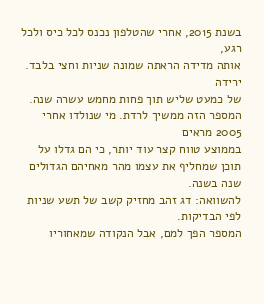בשנת 2015, אחרי שהטלפון נכנס לכל כיס ולכל רגע,
אותה מדידה הראתה שמונה שניות וחצי בלבד. ירידה
של כמעט שליש תוך פחות מחמש עשרה שנה.
המספר הזה ממשיך לרדת. מי שנולדו אחרי 2005 מראים
בממוצע טווח קצר עוד יותר, כי הם גדלו על
תוכן שמחליף את עצמו מהר מאחיהם הגדולים שנה בשנה.
להשוואה: דג זהב מחזיק קשב של תשע שניות לפי הבדיקות.
המספר הפך למם, אבל הנקודה שמאחוריו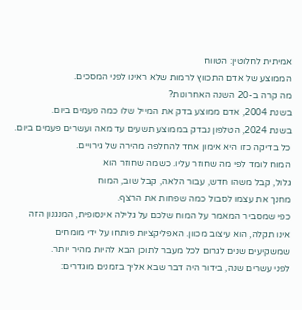אמיתית לחלוטין: הטווח
הממוצע של אדם התכווץ לרמות שלא ראינו לפני המסכים.
מה קרה ב-20 השנה האחרונות?
בשנת 2004, אדם ממוצע בדק את המייל שלו כמה פעמים ביום.
בשנת 2024, הטלפון נבדק בממוצע תשעים עד מאה ועשרים פעמים ביום.
כל בדיקה כזו היא אימון אחד להחלפה מהירה של גירויים.
המוח לומד לפי מה שחוזר עליו. כשמה שחוזר הוא
גלול, קבל משהו חדש, עבור הלאה, קבל שוב, המוח
מחנך את עצמו לסבול כמה שפחות את הרצף.
כפי שמסביר המאמר על המוח שלכם על גלילה אינסופית, המנגנון הזה
אינו תקלה, הוא עיצוב מכוון. האפליקציות פותחו על ידי מומחים
שמשקיעים שנים לגרום לכל מעבר לתוכן הבא להיות מהיר יותר.
לפני עשרים שנה, בידור היה דבר שבא אליך בזמנים מוגדרים: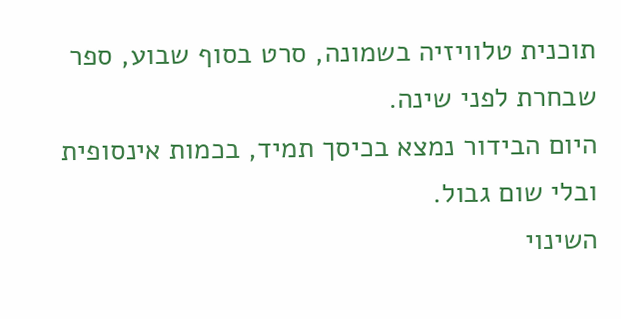תוכנית טלוויזיה בשמונה, סרט בסוף שבוע, ספר שבחרת לפני שינה.
היום הבידור נמצא בכיסך תמיד, בכמות אינסופית ובלי שום גבול.
השינוי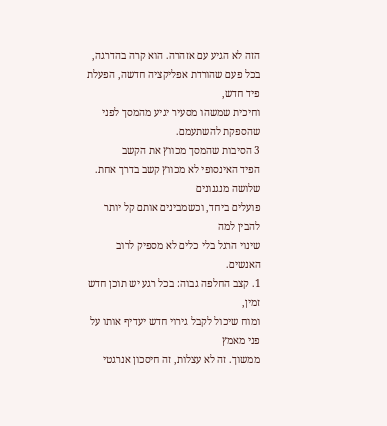הזה לא הגיע עם אזהרה. הוא קרה בהדרגה,
בכל פעם שהורדת אפליקציה חדשה, הפעלת פיד חדש,
וחיכית שמשהו מסעיר יגיע מהמסך לפני שהספקת להשתעמם.
3 הסיבות שהמסך מכווץ את הקשב
הפיד האינסופי לא מכווץ קשב בדרך אחת. שלושה מנגנונים
פועלים ביחד, וכשמבינים אותם קל יותר להבין למה
שינוי הרגל בלי כלים לא מספיק לרוב האנשים.
1. קצב החלפה גבוה: בכל רגע יש תוכן חדש זמין,
ומוח שיכול לקבל גירוי חדש יעדיף אותו על פני מאמץ
ממשוך. זה לא עצלות, זה חיסכון אנרגטי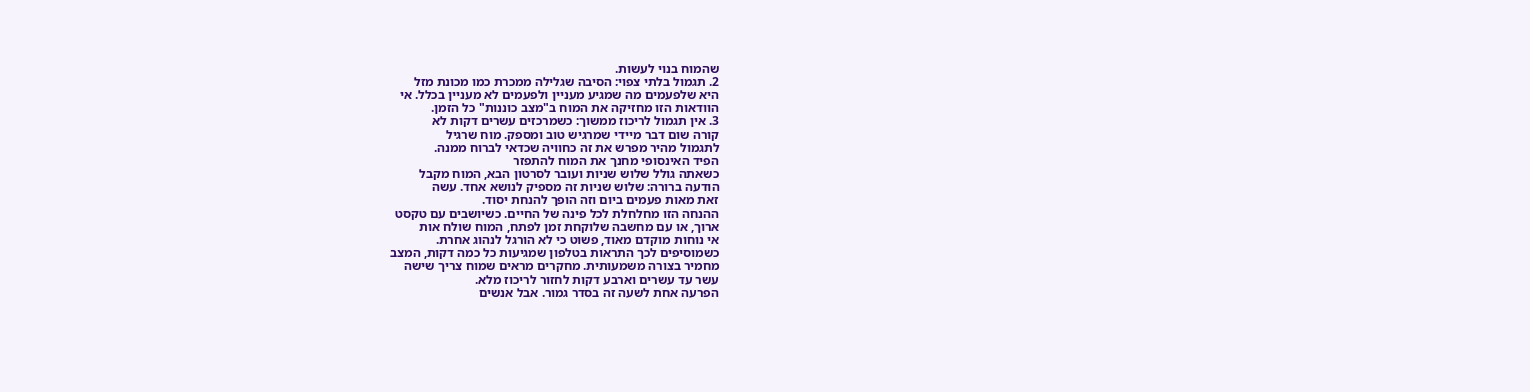שהמוח בנוי לעשות.
2. תגמול בלתי צפוי: הסיבה שגלילה ממכרת כמו מכונת מזל
היא שלפעמים מה שמגיע מעניין ולפעמים לא מעניין בכלל. אי
הוודאות הזו מחזיקה את המוח ב"מצב כוננות" כל הזמן.
3. אין תגמול לריכוז ממשוך: כשמרכזים עשרים דקות לא
קורה שום דבר מיידי שמרגיש טוב ומספק. מוח שרגיל
לתגמול מהיר מפרש את זה כחוויה שכדאי לברוח ממנה.
הפיד האינסופי מחנך את המוח להתפזר
כשאתה גולל שלוש שניות ועובר לסרטון הבא, המוח מקבל
הודעה ברורה: שלוש שניות זה מספיק לנושא אחד. עשה
זאת מאות פעמים ביום וזה הופך להנחת יסוד.
ההנחה הזו מחלחלת לכל פינה של החיים. כשיושבים עם טקסט
ארוך, או עם מחשבה שלוקחת זמן לפתח, המוח שולח אות
אי נוחות מוקדם מאוד, פשוט כי לא הורגל לנהוג אחרת.
כשמוסיפים לכך התראות בטלפון שמגיעות כל כמה דקות, המצב
מחמיר בצורה משמעותית. מחקרים מראים שמוח צריך שישה
עשר עד עשרים וארבע דקות לחזור לריכוז מלא.
הפרעה אחת לשעה זה בסדר גמור. אבל אנשים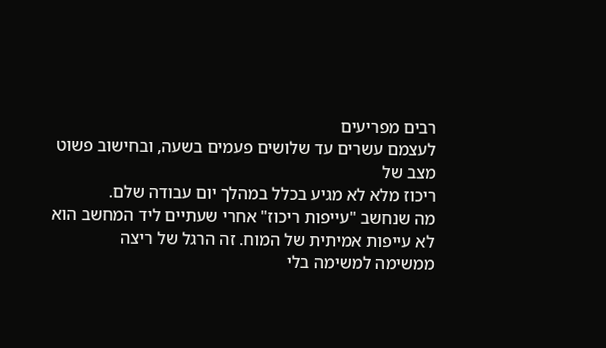רבים מפריעים
לעצמם עשרים עד שלושים פעמים בשעה, ובחישוב פשוט מצב של
ריכוז מלא לא מגיע בכלל במהלך יום עבודה שלם.
מה שנחשב "עייפות ריכוז" אחרי שעתיים ליד המחשב הוא
לא עייפות אמיתית של המוח. זה הרגל של ריצה
ממשימה למשימה בלי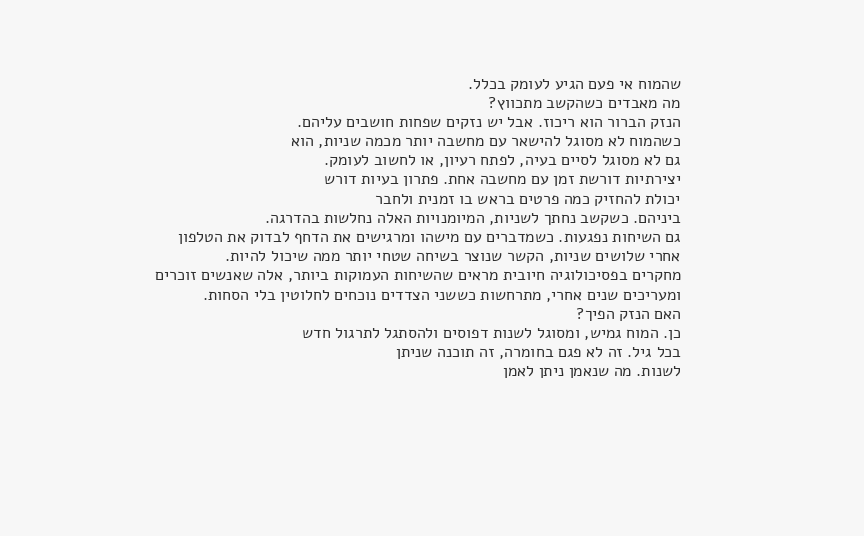שהמוח אי פעם הגיע לעומק בכלל.
מה מאבדים כשהקשב מתכווץ?
הנזק הברור הוא ריכוז. אבל יש נזקים שפחות חושבים עליהם.
כשהמוח לא מסוגל להישאר עם מחשבה יותר מכמה שניות, הוא
גם לא מסוגל לסיים בעיה, לפתח רעיון, או לחשוב לעומק.
יצירתיות דורשת זמן עם מחשבה אחת. פתרון בעיות דורש
יכולת להחזיק כמה פרטים בראש בו זמנית ולחבר
ביניהם. כשקשב נחתך לשניות, המיומנויות האלה נחלשות בהדרגה.
גם השיחות נפגעות. כשמדברים עם מישהו ומרגישים את הדחף לבדוק את הטלפון
אחרי שלושים שניות, הקשר שנוצר בשיחה שטחי יותר ממה שיכול להיות.
מחקרים בפסיכולוגיה חיובית מראים שהשיחות העמוקות ביותר, אלה שאנשים זוכרים
ומעריכים שנים אחרי, מתרחשות כששני הצדדים נוכחים לחלוטין בלי הסחות.
האם הנזק הפיך?
כן. המוח גמיש, ומסוגל לשנות דפוסים ולהסתגל לתרגול חדש
בכל גיל. זה לא פגם בחומרה, זה תוכנה שניתן
לשנות. מה שנאמן ניתן לאמן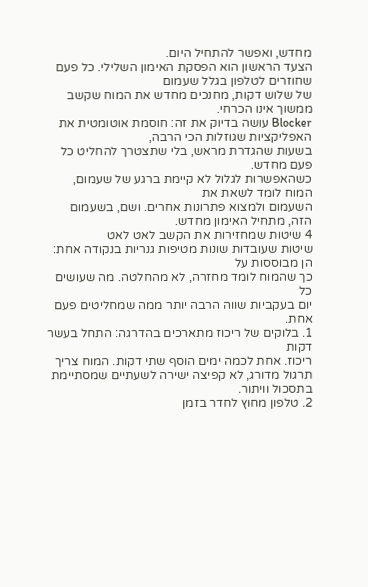מחדש, ואפשר להתחיל היום.
הצעד הראשון הוא הפסקת האימון השלילי. כל פעם שחוזרים לטלפון בגלל שעמום
של שלוש דקות, מחנכים מחדש את המוח שקשב ממשוך אינו הכרחי.
Blocker עושה בדיוק את זה: חוסמת אוטומטית את האפליקציות שגוזלות הכי הרבה,
בשעות שהגדרת מראש, בלי שתצטרך להחליט כל פעם מחדש.
כשהאפשרות לגלול לא קיימת ברגע של שעמום, המוח לומד לשאת את
השעמום ולמצוא פתרונות אחרים. ושם, בשעמום הזה, מתחיל האימון מחדש.
4 שיטות שמחזירות את הקשב לאט לאט
שיטות שעובדות שונות מטיפות גנריות בנקודה אחת: הן מבוססות על
כך שהמוח לומד מחזרה, לא מהחלטה. מה שעושים כל
יום בעקביות שווה הרבה יותר ממה שמחליטים פעם אחת.
1. בלוקים של ריכוז מתארכים בהדרגה: התחל בעשר דקות
ריכוז. אחת לכמה ימים הוסף שתי דקות. המוח צריך
תרגול מדורג, לא קפיצה ישירה לשעתיים שמסתיימת בתסכול וויתור.
2. טלפון מחוץ לחדר בזמן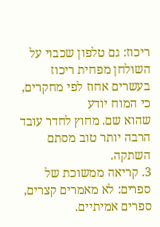ריכוז: גם טלפון שכבוי על
השולחן מפחית ריכוז בעשרים אחוז לפי מחקרים, כי המוח יודע
שהוא שם. מחוץ לחדר עובד הרבה יותר טוב מסתם השתקה.
3. קריאה ממשוכת של ספרים: לא מאמרים קצרים, ספרים אמיתיים.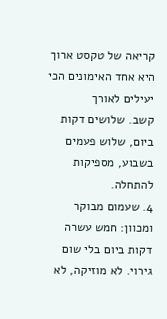קריאה של טקסט ארוך היא אחד האימונים הכי יעילים לאורך
קשב. שלושים דקות ביום, שלוש פעמים בשבוע, מספיקות להתחלה.
4. שעמום מבוקר ומכוון: חמש עשרה דקות ביום בלי שום
גירוי. לא מוזיקה, לא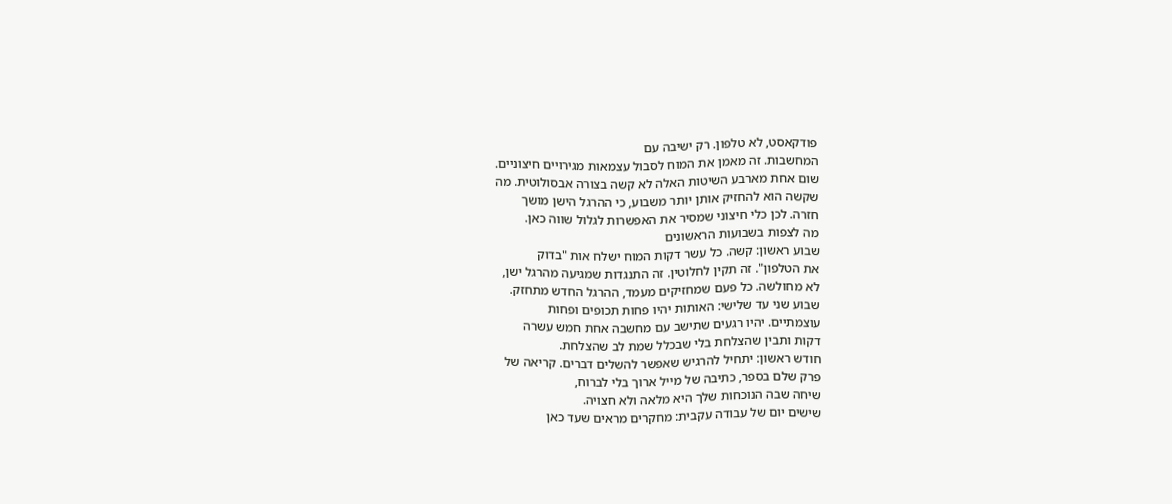פודקאסט, לא טלפון. רק ישיבה עם
המחשבות. זה מאמן את המוח לסבול עצמאות מגירויים חיצוניים.
שום אחת מארבע השיטות האלה לא קשה בצורה אבסולוטית. מה
שקשה הוא להחזיק אותן יותר משבוע, כי ההרגל הישן מושך
חזרה. לכן כלי חיצוני שמסיר את האפשרות לגלול שווה כאן.
מה לצפות בשבועות הראשונים
שבוע ראשון: קשה. כל עשר דקות המוח ישלח אות "בדוק
את הטלפון". זה תקין לחלוטין. זה התנגדות שמגיעה מהרגל ישן,
לא מחולשה. כל פעם שמחזיקים מעמד, ההרגל החדש מתחזק.
שבוע שני עד שלישי: האותות יהיו פחות תכופים ופחות
עוצמתיים. יהיו רגעים שתישב עם מחשבה אחת חמש עשרה
דקות ותבין שהצלחת בלי שבכלל שמת לב שהצלחת.
חודש ראשון: יתחיל להרגיש שאפשר להשלים דברים. קריאה של
פרק שלם בספר, כתיבה של מייל ארוך בלי לברוח,
שיחה שבה הנוכחות שלך היא מלאה ולא חצויה.
שישים יום של עבודה עקבית: מחקרים מראים שעד כאן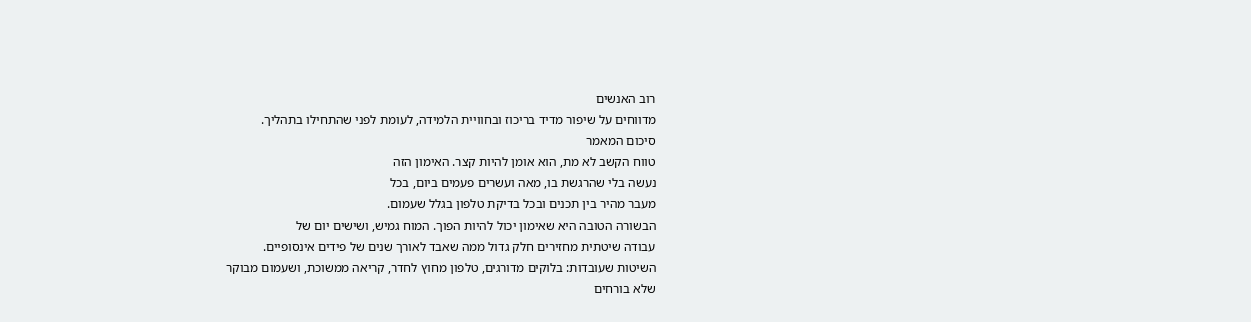רוב האנשים
מדווחים על שיפור מדיד בריכוז ובחוויית הלמידה, לעומת לפני שהתחילו בתהליך.
סיכום המאמר
טווח הקשב לא מת, הוא אומן להיות קצר. האימון הזה
נעשה בלי שהרגשת בו, מאה ועשרים פעמים ביום, בכל
מעבר מהיר בין תכנים ובכל בדיקת טלפון בגלל שעמום.
הבשורה הטובה היא שאימון יכול להיות הפוך. המוח גמיש, ושישים יום של
עבודה שיטתית מחזירים חלק גדול ממה שאבד לאורך שנים של פידים אינסופיים.
השיטות שעובדות: בלוקים מדורגים, טלפון מחוץ לחדר, קריאה ממשוכת, ושעמום מבוקר
שלא בורחים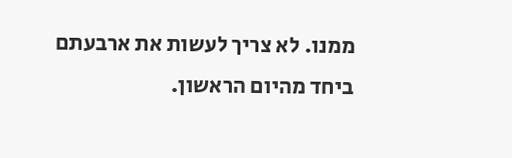ממנו. לא צריך לעשות את ארבעתם ביחד מהיום הראשון.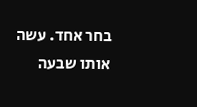בחר אחד. עשה אותו שבעה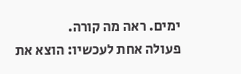ימים. ראה מה קורה.
פעולה אחת לעכשיו: הוצא את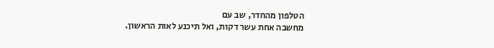הטלפון מהחדר, שב עם
מחשבה אחת עשר דקות, ואל תיכנע לאות הראשון.